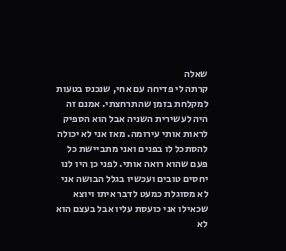שאלה
קרתה לי פדיחה עם אחי, שנכנס בטעות למקלחת בזמן שהתרחצתי. אמנם זה היה לעשירית השניה אבל הוא הספיק לראות אותי עירומה. מאז אני לא יכולה להסתכל לו בפנים ואני מתביישת כל פעם שהוא רואה אותי. לפני כן היו לנו יחסים טובים ועכשיו בגלל הבושה אני לא מסוגלת כמעט לדבר איתו ויוצא שכאילו אני כועסת עליו אבל בעצם הוא לא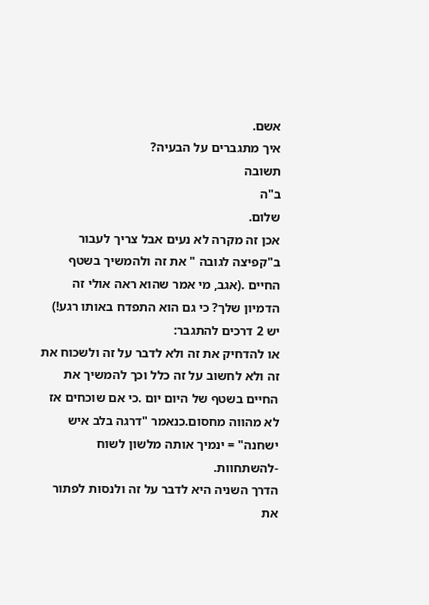אשם.
איך מתגברים על הבעיה?
תשובה
ב"ה
שלום.
אכן זה מקרה לא נעים אבל צריך לעבור ב"קפיצה לגובה " את זה ולהמשיך בשטף החיים .(אגב, מי אמר שהוא ראה אולי זה הדמיון שלך? כי גם הוא התפדח באותו רגע!)
יש 2 דרכים להתגבר:
או להדחיק את זה ולא לדבר על זה ולשכוח את זה ולא לחשוב על זה כלל וכך להמשיך את החיים בשטף של היום יום .כי אם שוכחים אז לא מהווה מחסום.כנאמר "דרגה בלב איש ישחנה" = ינמיך אותה מלשון לשוח -להשתחוות.
הדרך השניה היא לדבר על זה ולנסות לפתור את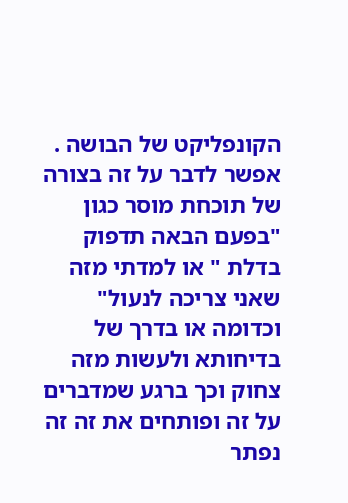הקונפליקט של הבושה . אפשר לדבר על זה בצורה של תוכחת מוסר כגון "בפעם הבאה תדפוק בדלת " או למדתי מזה שאני צריכה לנעול" וכדומה או בדרך של בדיחותא ולעשות מזה צחוק וכך ברגע שמדברים על זה ופותחים את זה זה נפתר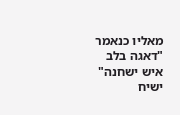מאליו כנאמר "דאגה בלב איש ישחנה" ישיח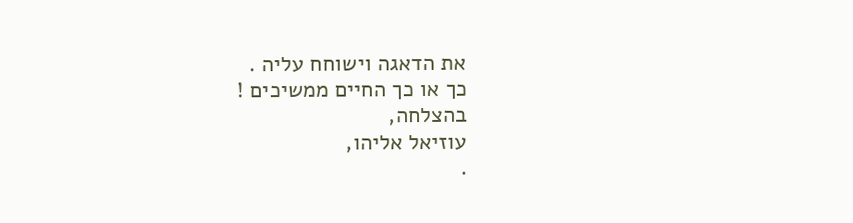את הדאגה וישוחח עליה .
כך או כך החיים ממשיכים !
בהצלחה,
עוזיאל אליהו,
.